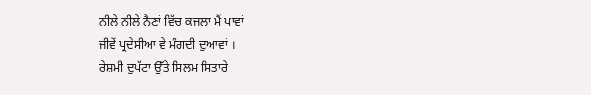ਨੀਲੇ ਨੀਲੇ ਨੈਣਾਂ ਵਿੱਚ ਕਜਲਾ ਮੈਂ ਪਾਵਾਂ
ਜੀਵੇਂ ਪ੍ਰਦੇਸੀਆ ਵੇ ਮੰਗਦੀ ਦੁਆਵਾਂ ।
ਰੇਸ਼ਮੀ ਦੁਪੱਟਾ ਉੱਤੇ ਸਿਲਮ ਸਿਤਾਰੇ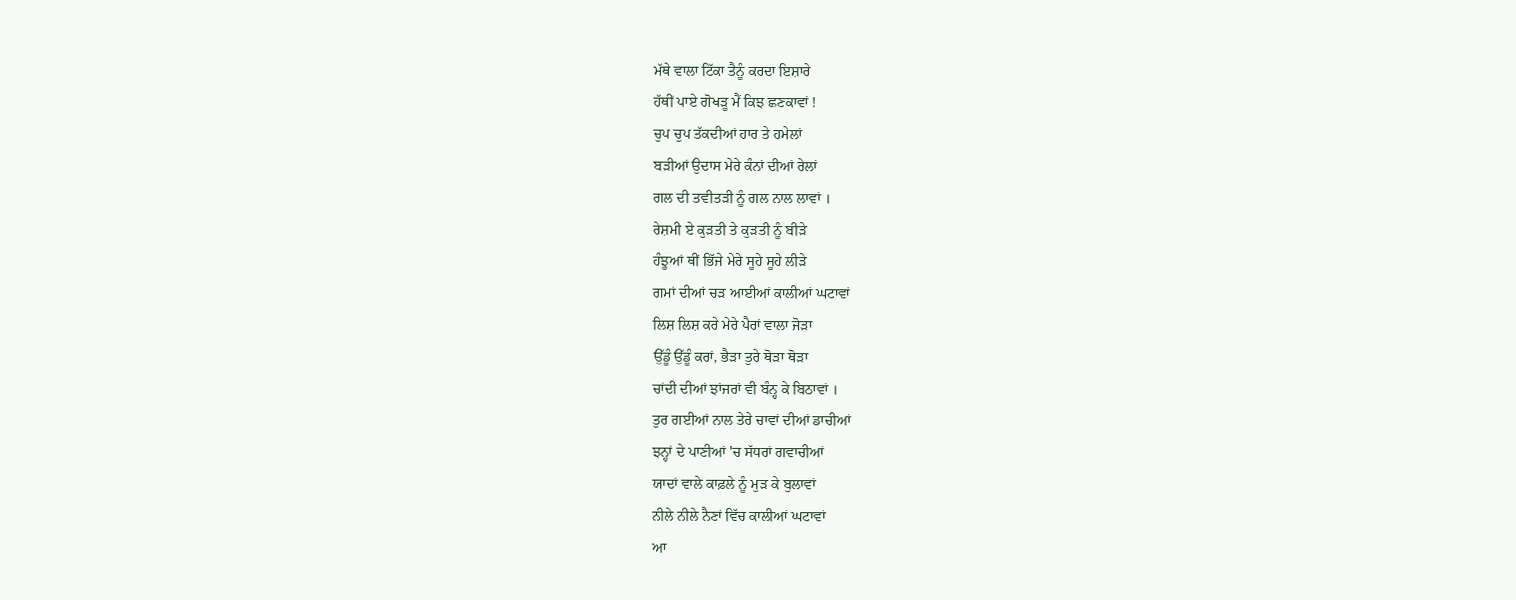ਮੱਥੇ ਵਾਲਾ ਟਿੱਕਾ ਤੈਨੂੰ ਕਰਦਾ ਇਸ਼ਾਰੇ
ਹੱਥੀਂ ਪਾਏ ਗੋਖੜੂ ਮੈਂ ਕਿਝ ਛਣਕਾਵਾਂ !
ਚੁਪ ਚੁਪ ਤੱਕਦੀਆਂ ਹਾਰ ਤੇ ਹਮੇਲਾਂ
ਬੜੀਆਂ ਉਦਾਸ ਮੇਰੇ ਕੰਨਾਂ ਦੀਆਂ ਰੇਲਾਂ
ਗਲ ਦੀ ਤਵੀਤੜੀ ਨੂੰ ਗਲ ਨਾਲ ਲਾਵਾਂ ।
ਰੇਸ਼ਮੀ ਏ ਕੁੜਤੀ ਤੇ ਕੁੜਤੀ ਨੂੰ ਬੀੜੇ
ਹੰਝੂਆਂ ਥੀਂ ਭਿੱਜੇ ਮੇਰੇ ਸੂਹੇ ਸੂਹੇ ਲੀੜੇ
ਗਮਾਂ ਦੀਆਂ ਚੜ ਆਈਆਂ ਕਾਲੀਆਂ ਘਟਾਵਾਂ
ਲਿਸ਼ ਲਿਸ਼ ਕਰੇ ਮੇਰੇ ਪੈਰਾਂ ਵਾਲਾ ਜੋੜਾ
ਉੱਡੂੰ ਉੱਡੂੰ ਕਰਾਂ, ਭੈੜਾ ਤੁਰੇ ਥੋੜਾ ਥੋੜਾ
ਚਾਂਦੀ ਦੀਆਂ ਝਾਂਜਰਾਂ ਵੀ ਬੰਨ੍ਹ ਕੇ ਬਿਠਾਵਾਂ ।
ਤੁਰ ਗਈਆਂ ਨਾਲ ਤੇਰੇ ਚਾਵਾਂ ਦੀਆਂ ਡਾਚੀਆਂ
ਝਨ੍ਹਾਂ ਦੇ ਪਾਣੀਆਂ 'ਚ ਸੱਧਰਾਂ ਗਵਾਚੀਆਂ
ਯਾਦਾਂ ਵਾਲੇ ਕਾਫ਼ਲੇ ਨੂੰ ਮੁੜ ਕੇ ਬੁਲਾਵਾਂ
ਨੀਲੇ ਨੀਲੇ ਨੈਣਾਂ ਵਿੱਚ ਕਾਲੀਆਂ ਘਟਾਵਾਂ
ਆ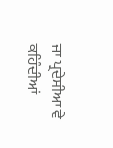ਜਾ ਪ੍ਰਦੇਸੀਆ ਵੇ ਕਹਿੰਦੀਆਂ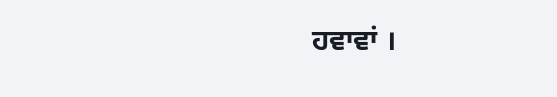ਹਵਾਵਾਂ ।